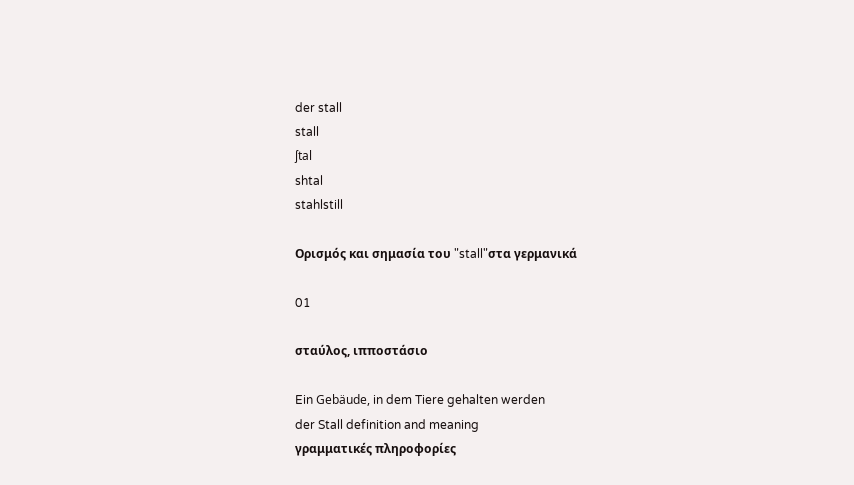der stall
stall
ʃtal
shtal
stahlstill

Ορισμός και σημασία του "stall"στα γερμανικά

01

σταύλος, ιπποστάσιο

Ein Gebäude, in dem Tiere gehalten werden
der Stall definition and meaning
γραμματικές πληροφορίες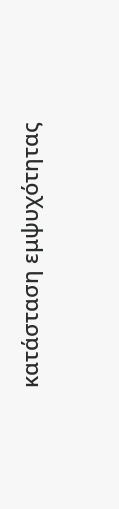κατάσταση εμψυχότητας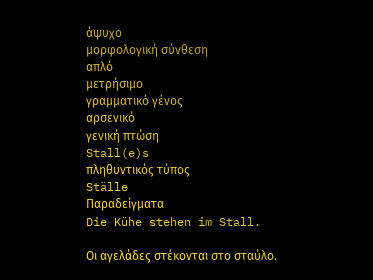άψυχο
μορφολογική σύνθεση
απλό
μετρήσιμο
γραμματικό γένος
αρσενικό
γενική πτώση
Stall(e)s
πληθυντικός τύπος
Ställe
Παραδείγματα
Die Kühe stehen im Stall.

Οι αγελάδες στέκονται στο σταύλο.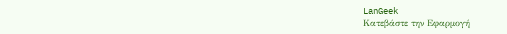LanGeek
Κατεβάστε την Εφαρμογή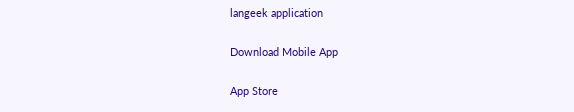langeek application

Download Mobile App

App Store